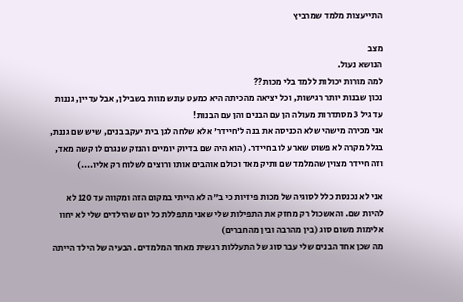התייעצות מלמד שמרביץ

מצב
הנושא נעול.
למה מורות יכולות ללמד בלי מכות??
נכון שבנות יותר רגישות, וכל יציאה מהכיתה היא כמעט עונש מוות בשבילן, אבל עדיין, גננות עד גיל 3 מסתדרות מעולה הן עם הבנים והן עם הבנות!
אני מכירה מישהי שלא הכניסה את בנה ל'חיידר' אלא שלחה לגן בית יעקב בנים, שיש שם גננת, בגלל מקרה לא פשוט שארע לו בחיידר. (הוא היה שם בדיוק יומיים והנזק שנגרם לו קשה מאד, וזה חיידר מצוין שהמלמד שם ותיק מאד וכולם אוהבים אותו ורוצים לשלוח רק אליו....)

אני לא נכנסת כלל לסוגיה של מכות פיזיות כי ב"ה לא הייתי במקום הזה ומקווה עד 120 לא להיות שם. והאשכול רק מחזק את התפילות שלי שאני מתפללת כל יום שהילדים שלי לא יחוו אלימות משום סוג (בין מהרבה ובין מהחברים)
מה שכן אחד הבנים שלי עבר סוג של התעללות רגשית מאחד המלמדים. הבעיה של הילד הייתה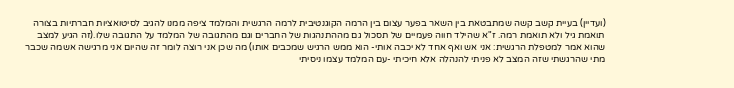(ועדיין) בעיית קשב קשה שמתבטאת בין השאר בפער עצום בין הרמה הקוגנטיבית לרמה הרגשית והמלמד ציפה ממנו להגיב לסיטואציות חברתיות בצורה תואמת גיל ולא תואמת רמה. ז"א שהילד חווה פעמיים של תסכול גם מההתנהגות של החברים וגם מהתגובה של המלמד על התגובה שלו.(זה הגיע למצב שהוא אמר למטפלת הרגשית: אני אש ואף אחד לא יכבה אותי- הוא ממש הרגיש שמכבים אותו) מה שכן אני רוצה לומר זה שהיום אני מרגישה אשמה שכבר מתי שהרגשתי שזה המצב לא פניתי להנהלה אלא חיכיתי -עם המלמד עצמו ניסיתי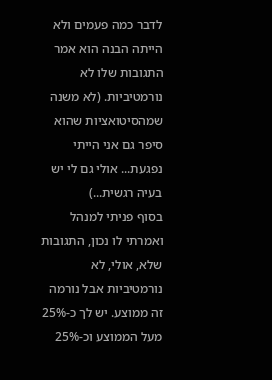לדבר כמה פעמים ולא הייתה הבנה הוא אמר התגובות שלו לא נורמטיביות. (לא משנה שמהסיטואציות שהוא סיפר גם אני הייתי נפגעת... אולי גם לי יש בעיה רגשית...)
בסוף פניתי למנהל ואמרתי לו נכון, התגובות שלא, אולי, לא נורמטיביות אבל נורמה זה ממוצע. יש לך כ-25% מעל הממוצע וכ-25%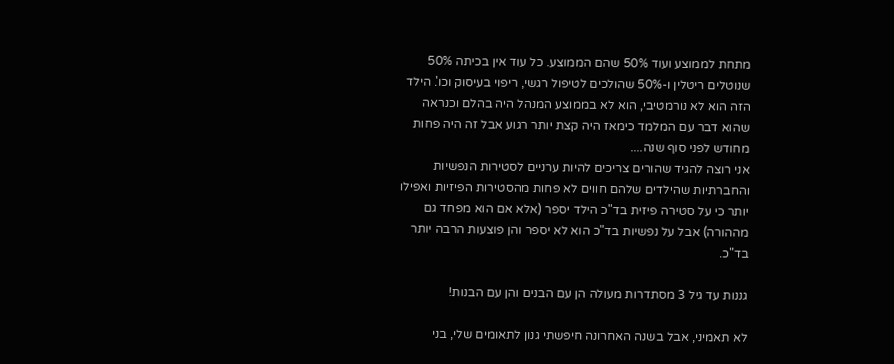מתחת לממוצע ועוד 50% שהם הממוצע. כל עוד אין בכיתה 50% שנוטלים ריטלין ו-50% שהולכים לטיפול רגשי, ריפוי בעיסוק וכו'. הילד הזה הוא לא נורמטיבי, הוא לא בממוצע המנהל היה בהלם וכנראה שהוא דבר עם המלמד כימאז היה קצת יותר רגוע אבל זה היה פחות מחודש לפני סוף שנה....
אני רוצה להגיד שהורים צריכים להיות ערניים לסטירות הנפשיות והחברתיות שהילדים שלהם חווים לא פחות מהסטירות הפיזיות ואפילו יותר כי על סטירה פיזית בד"כ הילד יספר (אלא אם הוא מפחד גם מההורה) אבל על נפשיות בד"כ הוא לא יספר והן פוצעות הרבה יותר בד"כ.

גננות עד גיל 3 מסתדרות מעולה הן עם הבנים והן עם הבנות!

לא תאמיני, אבל בשנה האחרונה חיפשתי גנון לתאומים שלי, בני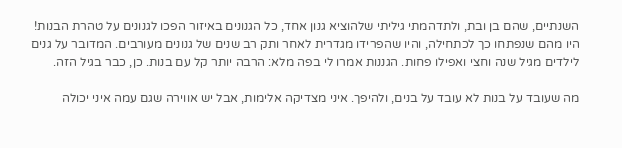השנתיים, שהם בן ובת, ולתדהמתי גיליתי שלהוציא גנון אחד, כל הגנונים באיזור הפכו לגנונים על טהרת הבנות! היו מהם שנפתחו כך לכתחילה, והיו שהפרידו מגדרית לאחר ותק רב שנים של גנונים מעורבים. המדובר על גנים לילדים מגיל שנה וחצי ואפילו פחות. הגננות אמרו לי בפה מלא: הרבה יותר קל עם בנות. כן, כבר בגיל הזה.

מה שעובד על בנות לא עובד על בנים, ולהיפך. איני מצדיקה אלימות, אבל יש אווירה שגם עמה איני יכולה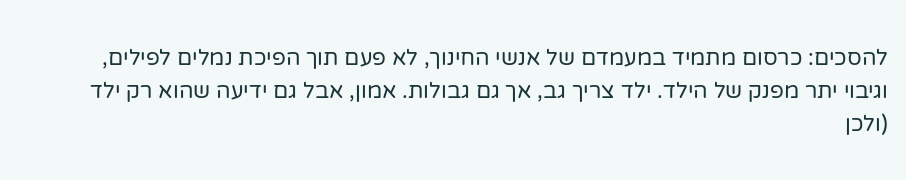להסכים: כרסום מתמיד במעמדם של אנשי החינוך, לא פעם תוך הפיכת נמלים לפילים, וגיבוי יתר מפנק של הילד. ילד צריך גב, אך גם גבולות. אמון, אבל גם ידיעה שהוא רק ילד (ולכן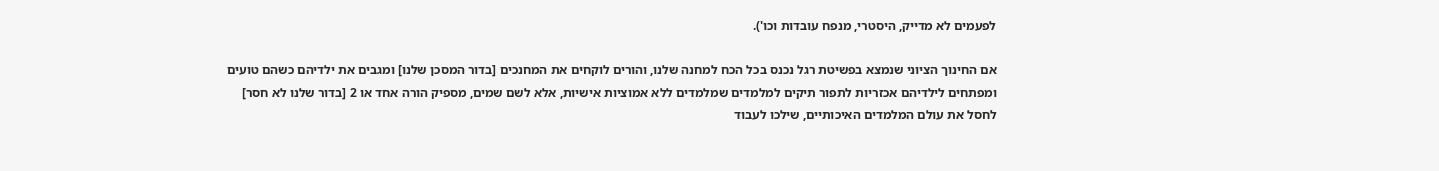לפעמים לא מדייק, היסטרי, מנפח עובדות וכו').

אם החינוך הציוני שנמצא בפשיטת רגל נכנס בכל הכח למחנה שלנו, והורים לוקחים את המחנכים [בדור המסכן שלנו] ומגבים את ילדיהם כשהם טועים ומפתחים לילדיהם אכזריות לתפור תיקים למלמדים שמלמדים ללא אמוציות אישיות, אלא לשם שמים, מספיק הורה אחד או 2 [בדור שלנו לא חסר] לחסל את עולם המלמדים האיכותיים, שילכו לעבוד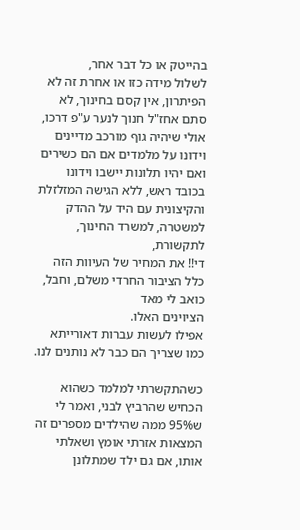בהייטק או כל דבר אחר,
לשלול מידה כזו או אחרת זה לא הפיתרון, אין קסם בחינוך, לא סתם אחז"ל חנוך לנער ע"פ דרכו,
אולי שיהיה גוף מורכב מדיינים וידונו על מלמדים אם הם כשירים ואם יהיו תלונות יישבו וידונו בכובד ראש, ללא הגישה המזלזלת והקיצונית עם היד על ההדק למשטרה, למשרד החינוך, לתקשורת,
די!! את המחיר של העיוות הזה כלל הציבור החרדי משלם, וחבל, כואב לי מאד
הציוינים האלו.
אפילו לעשות עברות דאורייתא כמו שצריך הם כבר לא נותנים לנו.

כשהתקשרתי למלמד כשהוא הכחיש שהרביץ לבני, ואמר לי ש95% ממה שהילדים מספרים זה המצאות אזרתי אומץ ושאלתי אותו, אם גם ילד שמתלונן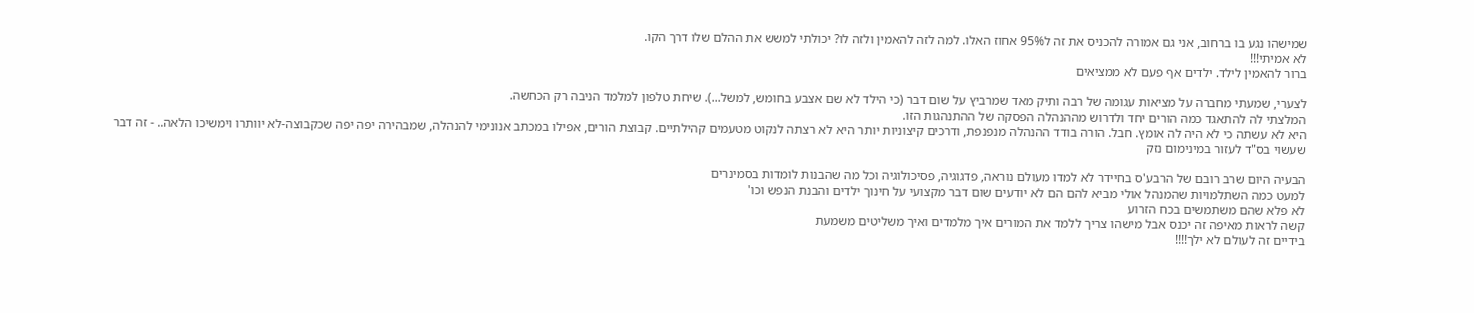שמישהו נגע בו ברחוב, אני גם אמורה להכניס את זה ל95% אחוז האלו. למה לזה להאמין ולזה לו? יכולתי למשש את ההלם שלו דרך הקו.
לא אמיתי!!!
ברור להאמין לילד. ילדים אף פעם לא ממציאים

לצערי, שמעתי מחברה על מציאות עגומה של רבה ותיק מאד שמרביץ על שום דבר (כי הילד לא שם אצבע בחומש, למשל...). שיחת טלפון למלמד הניבה רק הכחשה.
המלצתי לה להתאגד כמה הורים יחד ולדרוש מההנהלה הפסקה של ההתנהגות הזו.
היא לא עשתה כי לא היה לה אומץ. חבל. הורה בודד ההנהלה מנפנפת, ודרכים קיצוניות יותר היא לא רצתה לנקוט מטעמים קהילתיים. קבוצת הורים, אפילו במכתב אנונימי להנהלה, שמבהירה יפה יפה שכקבוצה-לא יוותרו וימשיכו הלאה.. - זה דבר שעשוי בס"ד לעזור במינימום נזק

הבעיה היום שרב רובם של הרבע'ס בחיידר לא למדו מעולם נוראה, פדגוגיה, פסיכולוגיה וכל מה שהבנות לומדות בסמינרים
למעט כמה השתלמויות שהמנהל אולי מביא להם הם לא יודעים שום דבר מקצועי על חינוך ילדים והבנת הנפש וכו'
לא פלא שהם משתמשים בכח הזרוע
קשה לראות מאיפה זה יכנס אבל מישהו צריך ללמד את המורים איך מלמדים ואיך משליטים משמעת
בידיים זה לעולם לא ילך!!!!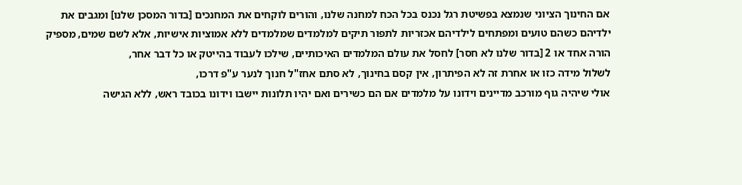אם החינוך הציוני שנמצא בפשיטת רגל נכנס בכל הכח למחנה שלנו, והורים לוקחים את המחנכים [בדור המסכן שלנו] ומגבים את ילדיהם כשהם טועים ומפתחים לילדיהם אכזריות לתפור תיקים למלמדים שמלמדים ללא אמוציות אישיות, אלא לשם שמים, מספיק הורה אחד או 2 [בדור שלנו לא חסר] לחסל את עולם המלמדים האיכותיים, שילכו לעבוד בהייטק או כל דבר אחר,
לשלול מידה כזו או אחרת זה לא הפיתרון, אין קסם בחינוך, לא סתם אחז"ל חנוך לנער ע"פ דרכו,
אולי שיהיה גוף מורכב מדיינים וידונו על מלמדים אם הם כשירים ואם יהיו תלונות יישבו וידונו בכובד ראש, ללא הגישה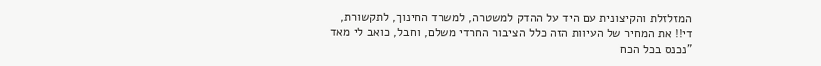המזלזלת והקיצונית עם היד על ההדק למשטרה, למשרד החינוך, לתקשורת,
די!! את המחיר של העיוות הזה כלל הציבור החרדי משלם, וחבל, כואב לי מאד
"נכנס בכל הכח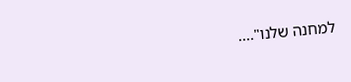למחנה שלנו"....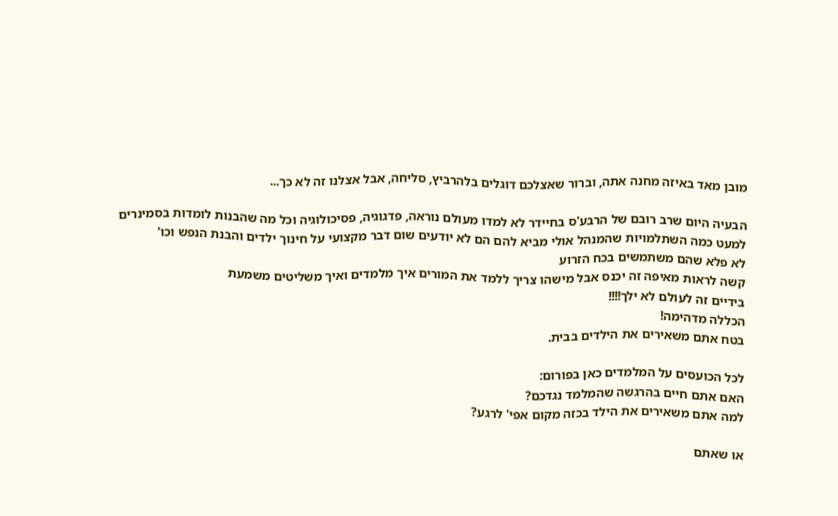מובן מאד באיזה מחנה אתה, וברור שאצלכם דוגלים בלהרביץ, סליחה, אבל אצלנו זה לא כך...

הבעיה היום שרב רובם של הרבע'ס בחיידר לא למדו מעולם נוראה, פדגוגיה, פסיכולוגיה וכל מה שהבנות לומדות בסמינרים
למעט כמה השתלמויות שהמנהל אולי מביא להם הם לא יודעים שום דבר מקצועי על חינוך ילדים והבנת הנפש וכו'
לא פלא שהם משתמשים בכח הזרוע
קשה לראות מאיפה זה יכנס אבל מישהו צריך ללמד את המורים איך מלמדים ואיך משליטים משמעת
בידיים זה לעולם לא ילך!!!!
הכללה מדהימה!
בטח אתם משאירים את הילדים בבית.

לכל הכועסים על המלמדים כאן בפורום:
האם אתם חיים בהרגשה שהמלמד נגדכם?
למה אתם משאירים את הילד בכזה מקום אפי' לרגע?

או שאתם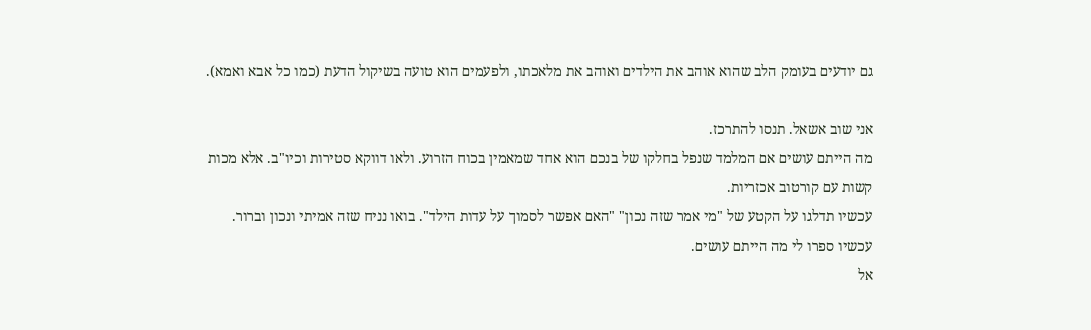גם יודעים בעומק הלב שהוא אוהב את הילדים ואוהב את מלאכתו, ולפעמים הוא טועה בשיקול הדעת (כמו כל אבא ואמא).

אני שוב אשאל. תנסו להתרכז.
מה הייתם עושים אם המלמד שנפל בחלקו של בנכם הוא אחד שמאמין בכוח הזרוע. ולאו דווקא סטירות וכיו"ב. אלא מכות קשות עם קורטוב אכזריות.
עכשיו תדלגו על הקטע של "מי אמר שזה נכון" "האם אפשר לסמוך על עדות הילד". בואו נניח שזה אמיתי ונכון וברור. עכשיו ספרו לי מה הייתם עושים.
אל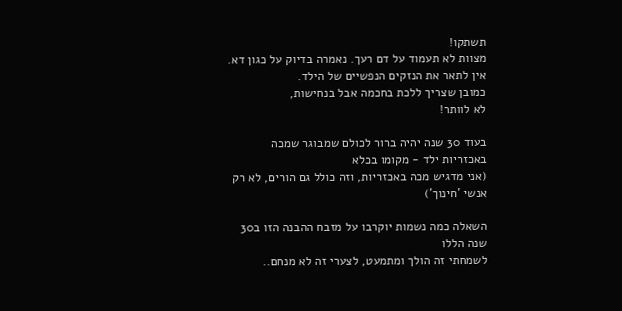תשתקו!
מצוות לא תעמוד על דם רעך. נאמרה בדיוק על כגון דא.
אין לתאר את הנזקים הנפשיים של הילד.
כמובן שצריך ללכת בחכמה אבל בנחישות,
לא לוותר!

בעוד 30 שנה יהיה ברור לכולם שמבוגר שמכה באכזריות ילד - מקומו בכלא
(אני מדגיש מכה באכזריות, וזה כולל גם הורים, לא רק אנשי 'חינוך')

השאלה כמה נשמות יוקרבו על מזבח ההבנה הזו ב30 שנה הללו
לשמחתי זה הולך ומתמעט, לצערי זה לא מנחם..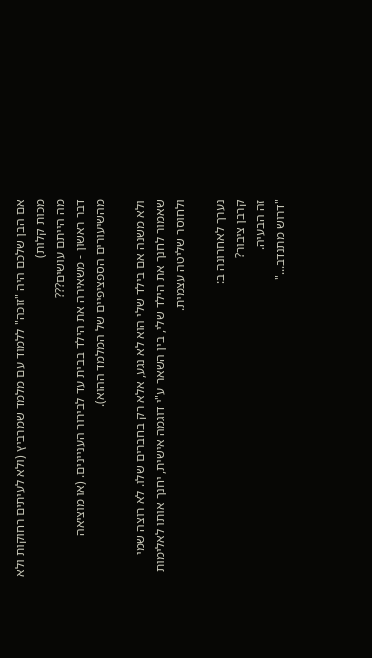אם הבן שלכם היה "זוכה" ללמוד עם מלמד שמרביץ (ולא לעיתים רחוקות ולא מכות קלות)
מה הייתם עושים???
דבר ראשון - משאירה את הילד בבית עד לבירור העניינים. (או מוציאה מהשיעורים הספציפיים של המלמד ההוא).

ולא משנה אם בילד שלי הוא לא נגע, אלא רק בחברים שלו. לא רוצה שמי שאמור לחנך את הילד שלי, בין השאר ע"י דוגמה אישית, יחנך אותו לאלימות ולחוסר שליטה עצמית.

נערך לאחרונה ב:
קרבן ציבור?
זה הבעיה.
"דרוש מתנדב..."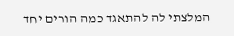המלצתי לה להתאגד כמה הורים יחד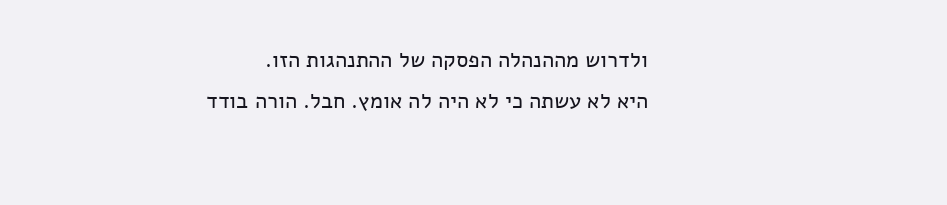ולדרוש מההנהלה הפסקה של ההתנהגות הזו.
היא לא עשתה כי לא היה לה אומץ. חבל. הורה בודד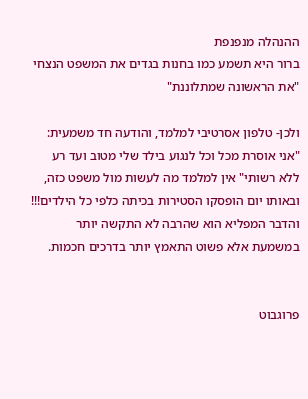ההנהלה מנפנפת
ברור היא תשמע כמו בחנות בגדים את המשפט הנצחי "את הראשונה שמתלוננת"

ולכן- טלפון אסרטיבי למלמד, והודעה חד משמעית: "אני אוסרת מכל וכל לנגוע בילד שלי מטוב ועד רע ללא רשותי" אין למלמד מה לעשות מול משפט כזה, ובאותו יום הופסקו הסטירות בכיתה כלפי כל הילדים!!! והדבר המפליא הוא שהרבה לא התקשה יותר במשמעת אלא פשוט התאמץ יותר בדרכים חכמות.


פרוגבוט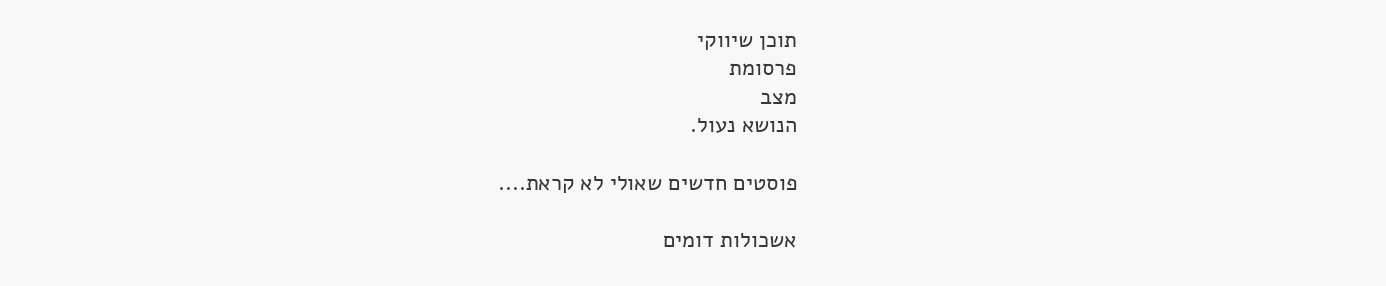תוכן שיווקי
פרסומת
מצב
הנושא נעול.

פוסטים חדשים שאולי לא קראת....

אשכולות דומים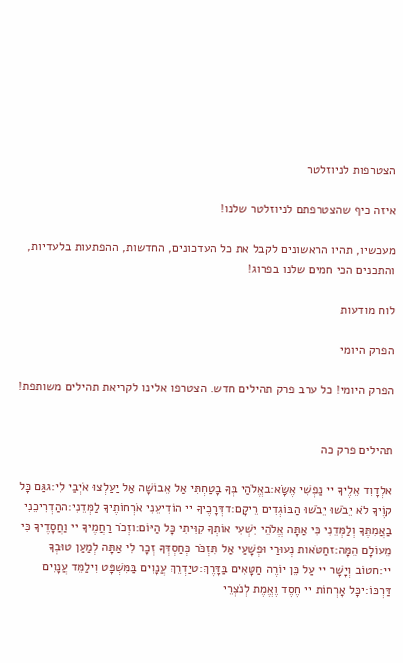הצטרפות לניוזלטר

איזה כיף שהצטרפתם לניוזלטר שלנו!

מעכשיו, תהיו הראשונים לקבל את כל העדכונים, החדשות, ההפתעות בלעדיות, והתכנים הכי חמים שלנו בפרוג!

לוח מודעות

הפרק היומי

הפרק היומי! כל ערב פרק תהילים חדש. הצטרפו אלינו לקריאת תהילים משותפת!


תהילים פרק כה

אלְדָוִד אֵלֶיךָ יי נַפְשִׁי אֶשָּׂא:באֱלֹהַי בְּךָ בָטַחְתִּי אַל אֵבוֹשָׁה אַל יַעַלְצוּ אֹיְבַי לִי:גגַּם כָּל קוֶֹיךָ לֹא יֵבֹשׁוּ יֵבֹשׁוּ הַבּוֹגְדִים רֵיקָם:דדְּרָכֶיךָ יי הוֹדִיעֵנִי אֹרְחוֹתֶיךָ לַמְּדֵנִי:ההַדְרִיכֵנִי בַאֲמִתֶּךָ וְלַמְּדֵנִי כִּי אַתָּה אֱלֹהֵי יִשְׁעִי אוֹתְךָ קִוִּיתִי כָּל הַיּוֹם:וזְכֹר רַחֲמֶיךָ יי וַחֲסָדֶיךָ כִּי מֵעוֹלָם הֵמָּה:זחַטֹּאות נְעוּרַי וּפְשָׁעַי אַל תִּזְכֹּר כְּחַסְדְּךָ זְכָר לִי אַתָּה לְמַעַן טוּבְךָ יי:חטוֹב וְיָשָׁר יי עַל כֵּן יוֹרֶה חַטָּאִים בַּדָּרֶךְ:טיַדְרֵךְ עֲנָוִים בַּמִּשְׁפָּט וִילַמֵּד עֲנָוִים דַּרְכּוֹ:יכָּל אָרְחוֹת יי חֶסֶד וֶאֱמֶת לְנֹצְרֵי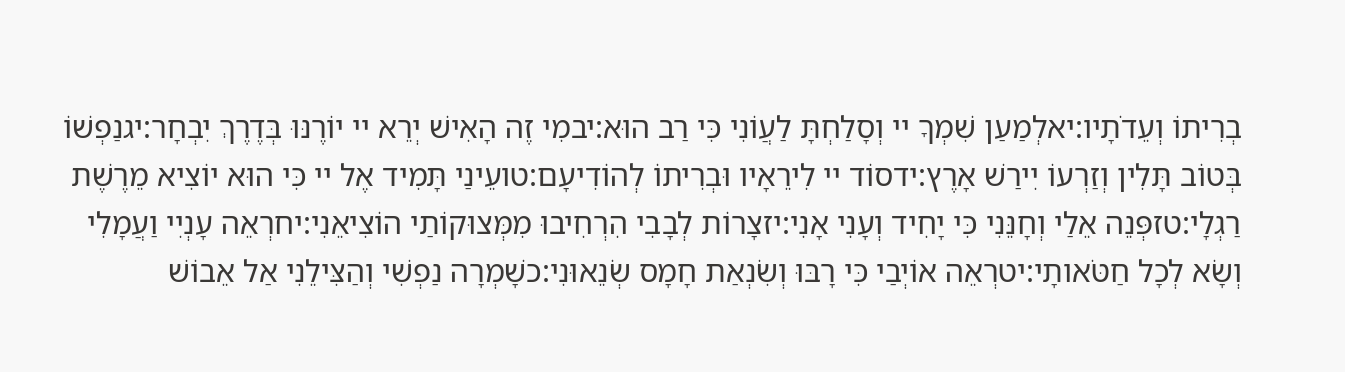בְרִיתוֹ וְעֵדֹתָיו:יאלְמַעַן שִׁמְךָ יי וְסָלַחְתָּ לַעֲוֹנִי כִּי רַב הוּא:יבמִי זֶה הָאִישׁ יְרֵא יי יוֹרֶנּוּ בְּדֶרֶךְ יִבְחָר:יגנַפְשׁוֹ בְּטוֹב תָּלִין וְזַרְעוֹ יִירַשׁ אָרֶץ:ידסוֹד יי לִירֵאָיו וּבְרִיתוֹ לְהוֹדִיעָם:טועֵינַי תָּמִיד אֶל יי כִּי הוּא יוֹצִיא מֵרֶשֶׁת רַגְלָי:טזפְּנֵה אֵלַי וְחָנֵּנִי כִּי יָחִיד וְעָנִי אָנִי:יזצָרוֹת לְבָבִי הִרְחִיבוּ מִמְּצוּקוֹתַי הוֹצִיאֵנִי:יחרְאֵה עָנְיִי וַעֲמָלִי וְשָׂא לְכָל חַטֹּאותָי:יטרְאֵה אוֹיְבַי כִּי רָבּוּ וְשִׂנְאַת חָמָס שְׂנֵאוּנִי:כשָׁמְרָה נַפְשִׁי וְהַצִּילֵנִי אַל אֵבוֹשׁ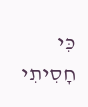כִּי חָסִיתִי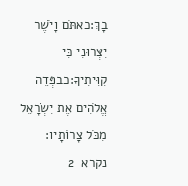בָךְ:כאתֹּם וָיֹשֶׁר יִצְּרוּנִי כִּי קִוִּיתִיךָ:כבפְּדֵה אֱלֹהִים אֶת יִשְׂרָאֵל מִכֹּל צָרוֹתָיו:
נקרא  2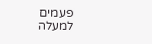פעמים
למעלה